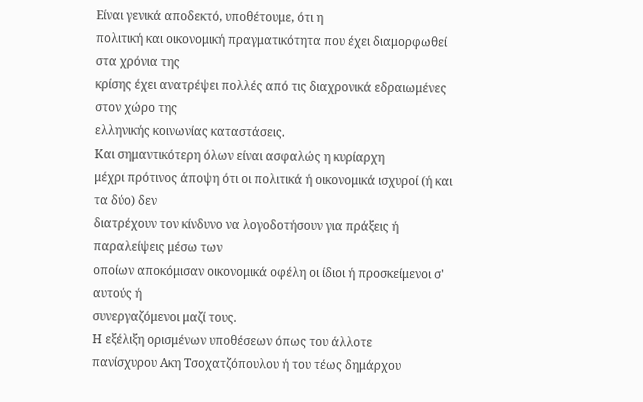Είναι γενικά αποδεκτό, υποθέτουμε, ότι η
πολιτική και οικονομική πραγματικότητα που έχει διαμορφωθεί στα χρόνια της
κρίσης έχει ανατρέψει πολλές από τις διαχρονικά εδραιωμένες στον χώρο της
ελληνικής κοινωνίας καταστάσεις.
Και σημαντικότερη όλων είναι ασφαλώς η κυρίαρχη
μέχρι πρότινος άποψη ότι οι πολιτικά ή οικονομικά ισχυροί (ή και τα δύο) δεν
διατρέχουν τον κίνδυνο να λογοδοτήσουν για πράξεις ή παραλείψεις μέσω των
οποίων αποκόμισαν οικονομικά οφέλη οι ίδιοι ή προσκείμενοι σ' αυτούς ή
συνεργαζόμενοι μαζί τους.
Η εξέλιξη ορισμένων υποθέσεων όπως του άλλοτε
πανίσχυρου Ακη Τσοχατζόπουλου ή του τέως δημάρχου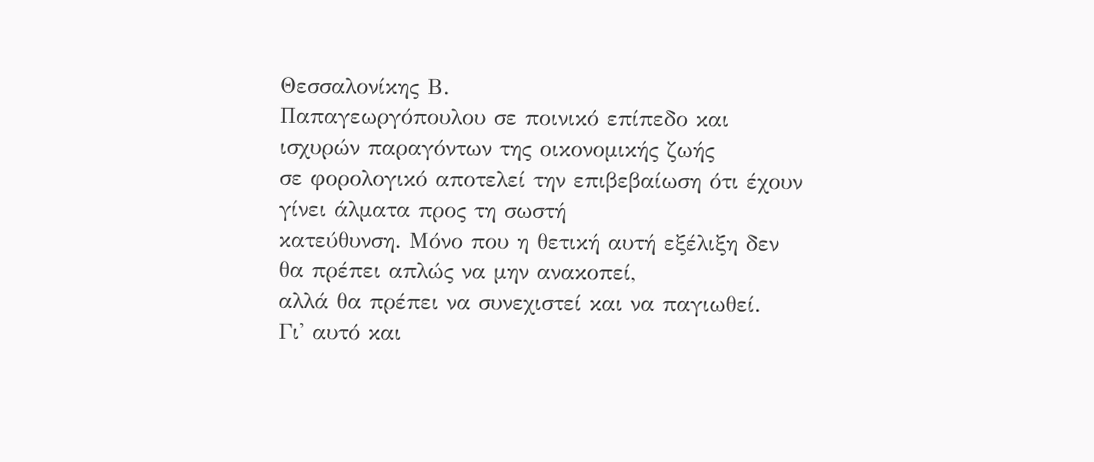Θεσσαλονίκης Β.
Παπαγεωργόπουλου σε ποινικό επίπεδο και ισχυρών παραγόντων της οικονομικής ζωής
σε φορολογικό αποτελεί την επιβεβαίωση ότι έχουν γίνει άλματα προς τη σωστή
κατεύθυνση. Μόνο που η θετική αυτή εξέλιξη δεν θα πρέπει απλώς να μην ανακοπεί,
αλλά θα πρέπει να συνεχιστεί και να παγιωθεί.
Γι' αυτό και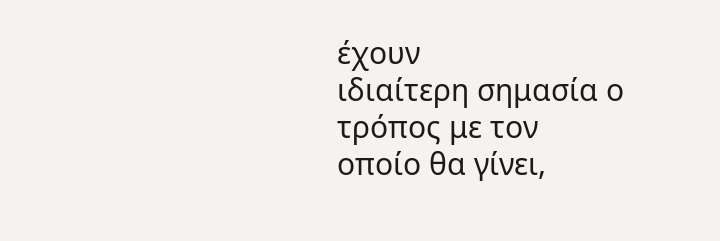έχουν
ιδιαίτερη σημασία ο τρόπος με τον
οποίο θα γίνει,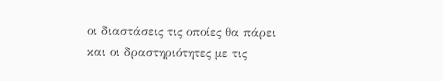οι διαστάσεις τις οποίες θα πάρει και οι δραστηριότητες με τις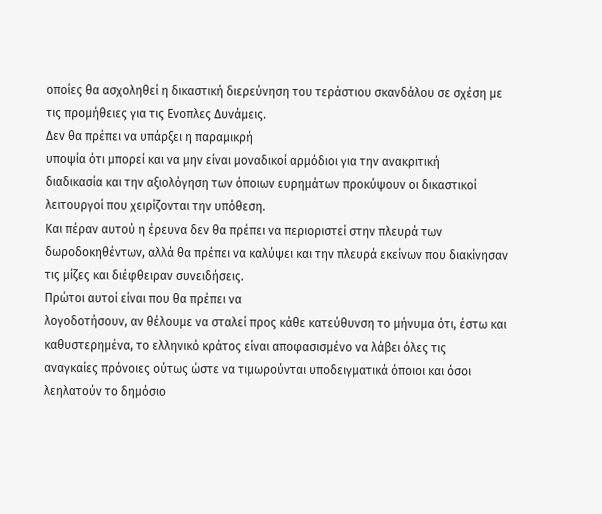οποίες θα ασχοληθεί η δικαστική διερεύνηση του τεράστιου σκανδάλου σε σχέση με
τις προμήθειες για τις Ενοπλες Δυνάμεις.
Δεν θα πρέπει να υπάρξει η παραμικρή
υποψία ότι μπορεί και να μην είναι μοναδικοί αρμόδιοι για την ανακριτική
διαδικασία και την αξιολόγηση των όποιων ευρημάτων προκύψουν οι δικαστικοί
λειτουργοί που χειρίζονται την υπόθεση.
Και πέραν αυτού η έρευνα δεν θα πρέπει να περιοριστεί στην πλευρά των
δωροδοκηθέντων, αλλά θα πρέπει να καλύψει και την πλευρά εκείνων που διακίνησαν
τις μίζες και διέφθειραν συνειδήσεις.
Πρώτοι αυτοί είναι που θα πρέπει να
λογοδοτήσουν, αν θέλουμε να σταλεί προς κάθε κατεύθυνση το μήνυμα ότι, έστω και
καθυστερημένα, το ελληνικό κράτος είναι αποφασισμένο να λάβει όλες τις
αναγκαίες πρόνοιες ούτως ώστε να τιμωρούνται υποδειγματικά όποιοι και όσοι
λεηλατούν το δημόσιο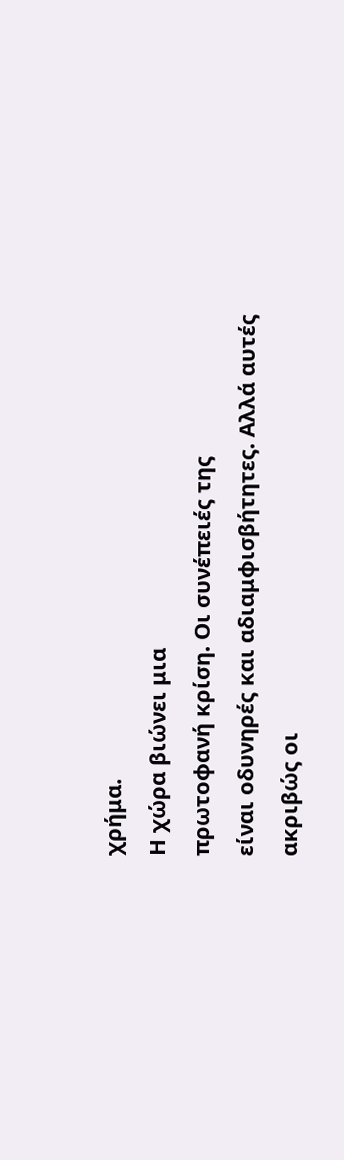χρήμα.
Η χώρα βιώνει μια
πρωτοφανή κρίση. Οι συνέπειές της
είναι οδυνηρές και αδιαμφισβήτητες. Αλλά αυτές ακριβώς οι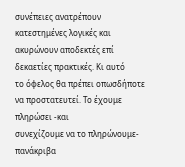συνέπειες ανατρέπουν
κατεστημένες λογικές και ακυρώνουν αποδεκτές επί δεκαετίες πρακτικές. Κι αυτό
το όφελος θα πρέπει οπωσδήποτε να προστατευτεί. Το έχουμε πληρώσει -και
συνεχίζουμε να το πληρώνουμε- πανάκριβα